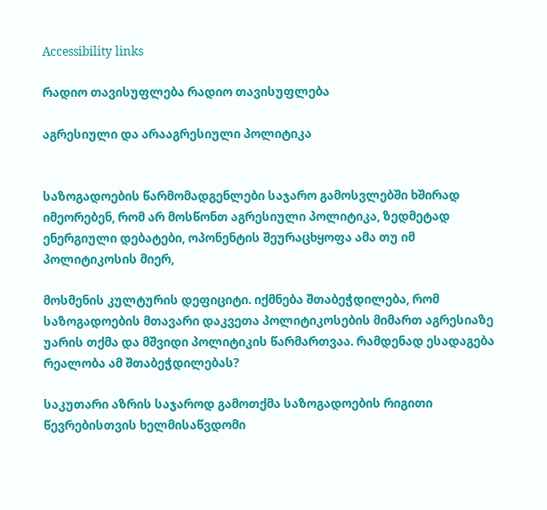Accessibility links

რადიო თავისუფლება რადიო თავისუფლება

აგრესიული და არააგრესიული პოლიტიკა


საზოგადოების წარმომადგენლები საჯარო გამოსვლებში ხშირად იმეორებენ, რომ არ მოსწონთ აგრესიული პოლიტიკა, ზედმეტად ენერგიული დებატები, ოპონენტის შეურაცხყოფა ამა თუ იმ პოლიტიკოსის მიერ,

მოსმენის კულტურის დეფიციტი. იქმნება შთაბეჭდილება, რომ საზოგადოების მთავარი დაკვეთა პოლიტიკოსების მიმართ აგრესიაზე უარის თქმა და მშვიდი პოლიტიკის წარმართვაა. რამდენად ესადაგება რეალობა ამ შთაბეჭდილებას?

საკუთარი აზრის საჯაროდ გამოთქმა საზოგადოების რიგითი წევრებისთვის ხელმისაწვდომი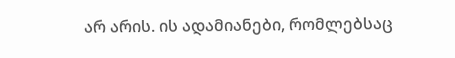არ არის. ის ადამიანები, რომლებსაც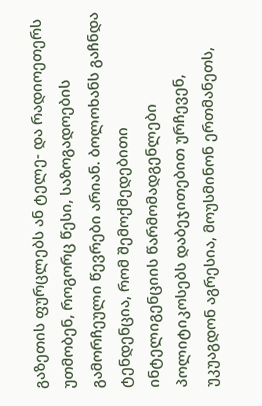გაზეთის ფურცლებს ან ტელე- და რადიოეთერს უთმობენ, როგორც წესი, საზოგადოების გამორჩეული წევრები არიან. ბოლოხანს გაჩნდა ტენდენცია, რომ შემოქმედებითი ინტელიგენციის წარმომადგენლები პოლიტიკოსებს დაბეჯითებით ურჩევენ, უკუაგდონ აგრესია, მოუსმინონ ერთმანეთს,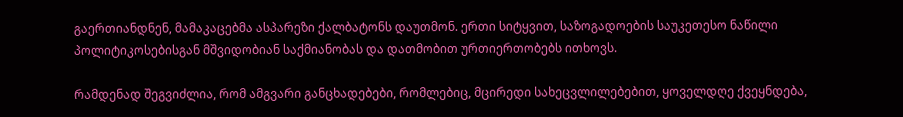გაერთიანდნენ, მამაკაცებმა ასპარეზი ქალბატონს დაუთმონ. ერთი სიტყვით, საზოგადოების საუკეთესო ნაწილი პოლიტიკოსებისგან მშვიდობიან საქმიანობას და დათმობით ურთიერთობებს ითხოვს.

რამდენად შეგვიძლია, რომ ამგვარი განცხადებები, რომლებიც, მცირედი სახეცვლილებებით, ყოველდღე ქვეყნდება,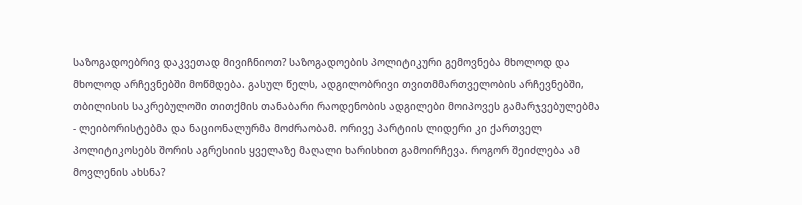საზოგადოებრივ დაკვეთად მივიჩნიოთ? საზოგადოების პოლიტიკური გემოვნება მხოლოდ და მხოლოდ არჩევნებში მოწმდება. გასულ წელს, ადგილობრივი თვითმმართველობის არჩევნებში, თბილისის საკრებულოში თითქმის თანაბარი რაოდენობის ადგილები მოიპოვეს გამარჯვებულებმა - ლეიბორისტებმა და ნაციონალურმა მოძრაობამ. ორივე პარტიის ლიდერი კი ქართველ პოლიტიკოსებს შორის აგრესიის ყველაზე მაღალი ხარისხით გამოირჩევა. როგორ შეიძლება ამ მოვლენის ახსნა?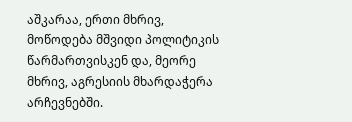აშკარაა, ერთი მხრივ, მოწოდება მშვიდი პოლიტიკის წარმართვისკენ და, მეორე მხრივ, აგრესიის მხარდაჭერა არჩევნებში.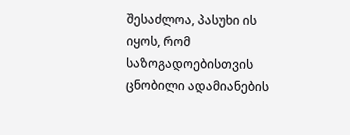შესაძლოა, პასუხი ის იყოს, რომ საზოგადოებისთვის ცნობილი ადამიანების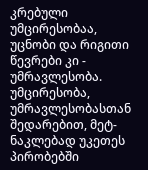კრებული უმცირესობაა, უცნობი და რიგითი წევრები კი - უმრავლესობა. უმცირესობა, უმრავლესობასთან შედარებით, მეტ-ნაკლებად უკეთეს პირობებში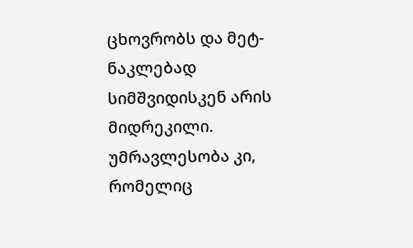ცხოვრობს და მეტ-ნაკლებად სიმშვიდისკენ არის მიდრეკილი. უმრავლესობა კი, რომელიც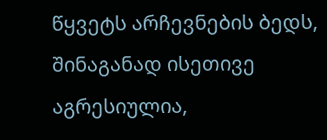წყვეტს არჩევნების ბედს, შინაგანად ისეთივე აგრესიულია,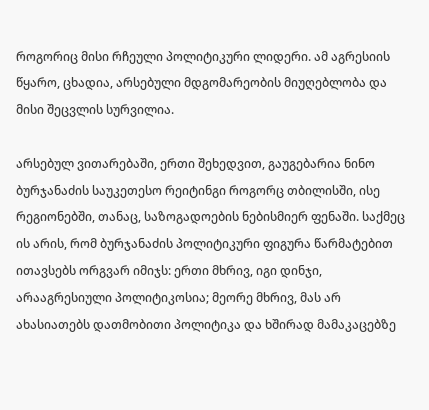როგორიც მისი რჩეული პოლიტიკური ლიდერი. ამ აგრესიის წყარო, ცხადია, არსებული მდგომარეობის მიუღებლობა და მისი შეცვლის სურვილია.

არსებულ ვითარებაში, ერთი შეხედვით, გაუგებარია ნინო ბურჯანაძის საუკეთესო რეიტინგი როგორც თბილისში, ისე რეგიონებში, თანაც, საზოგადოების ნებისმიერ ფენაში. საქმეც ის არის, რომ ბურჯანაძის პოლიტიკური ფიგურა წარმატებით ითავსებს ორგვარ იმიჯს: ერთი მხრივ, იგი დინჯი, არააგრესიული პოლიტიკოსია; მეორე მხრივ, მას არ ახასიათებს დათმობითი პოლიტიკა და ხშირად მამაკაცებზე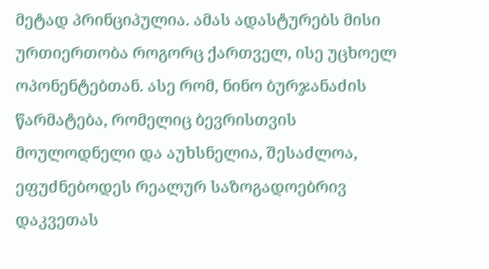მეტად პრინციპულია. ამას ადასტურებს მისი ურთიერთობა როგორც ქართველ, ისე უცხოელ ოპონენტებთან. ასე რომ, ნინო ბურჯანაძის წარმატება, რომელიც ბევრისთვის მოულოდნელი და აუხსნელია, შესაძლოა, ეფუძნებოდეს რეალურ საზოგადოებრივ დაკვეთას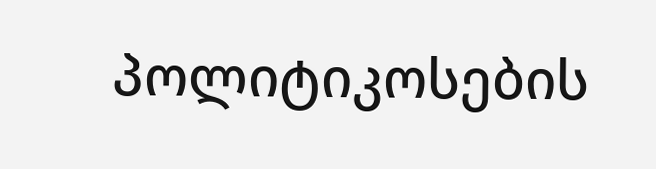პოლიტიკოსების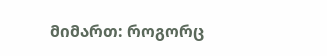მიმართ: როგორც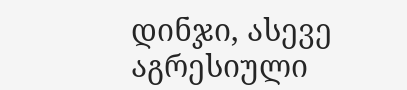დინჯი, ასევე აგრესიული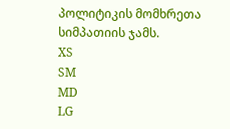პოლიტიკის მომხრეთა სიმპათიის ჯამს.
XS
SM
MD
LG